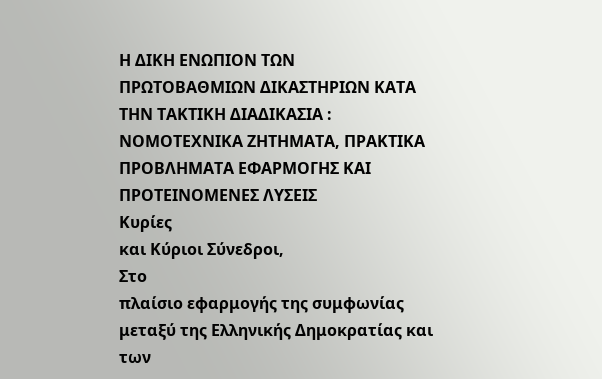Η ΔΙΚΗ ΕΝΩΠΙΟΝ ΤΩΝ ΠΡΩΤΟΒΑΘΜΙΩΝ ΔΙΚΑΣΤΗΡΙΩΝ ΚΑΤΑ ΤΗΝ ΤΑΚΤΙΚΗ ΔΙΑΔΙΚΑΣΙΑ : ΝΟΜΟΤΕΧΝΙΚΑ ΖΗΤΗΜΑΤΑ, ΠΡΑΚΤΙΚΑ ΠΡΟΒΛΗΜΑΤΑ ΕΦΑΡΜΟΓΗΣ ΚΑΙ ΠΡΟΤΕΙΝΟΜΕΝΕΣ ΛΥΣΕΙΣ
Κυρίες
και Κύριοι Σύνεδροι,
Στο
πλαίσιο εφαρμογής της συμφωνίας μεταξύ της Ελληνικής Δημοκρατίας και των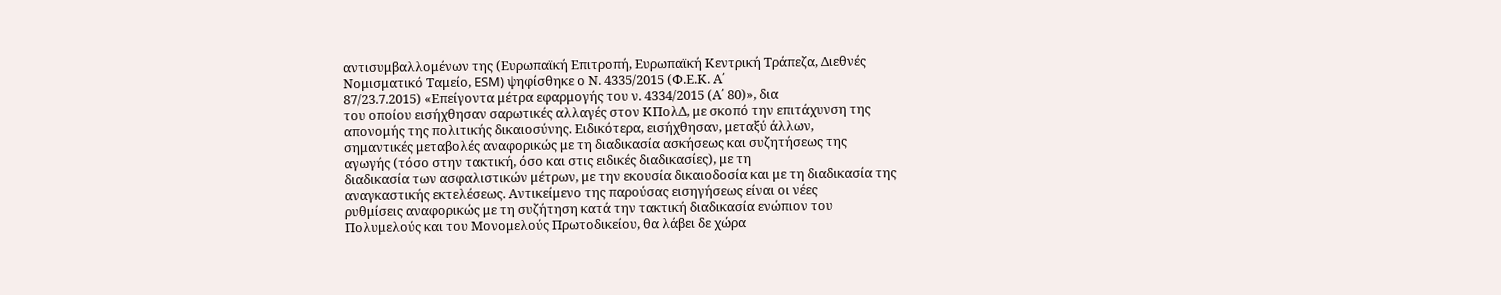αντισυμβαλλομένων της (Ευρωπαϊκή Επιτροπή, Ευρωπαϊκή Κεντρική Τράπεζα, Διεθνές
Νομισματικό Ταμείο, ESM) ψηφίσθηκε ο Ν. 4335/2015 (Φ.Ε.Κ. Α΄
87/23.7.2015) «Επείγοντα μέτρα εφαρμογής του ν. 4334/2015 (Α΄ 80)», δια
του οποίου εισήχθησαν σαρωτικές αλλαγές στον ΚΠολΔ, με σκοπό την επιτάχυνση της
απονομής της πολιτικής δικαιοσύνης. Ειδικότερα, εισήχθησαν, μεταξύ άλλων,
σημαντικές μεταβολές αναφορικώς με τη διαδικασία ασκήσεως και συζητήσεως της
αγωγής (τόσο στην τακτική, όσο και στις ειδικές διαδικασίες), με τη
διαδικασία των ασφαλιστικών μέτρων, με την εκουσία δικαιοδοσία και με τη διαδικασία της
αναγκαστικής εκτελέσεως. Αντικείμενο της παρούσας εισηγήσεως είναι οι νέες
ρυθμίσεις αναφορικώς με τη συζήτηση κατά την τακτική διαδικασία ενώπιον του
Πολυμελούς και του Μονομελούς Πρωτοδικείου, θα λάβει δε χώρα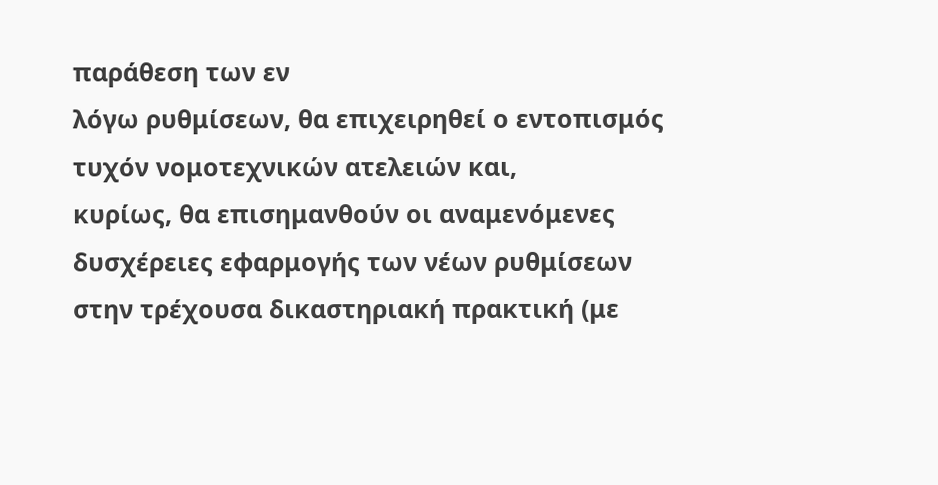παράθεση των εν
λόγω ρυθμίσεων, θα επιχειρηθεί ο εντοπισμός τυχόν νομοτεχνικών ατελειών και,
κυρίως, θα επισημανθούν οι αναμενόμενες δυσχέρειες εφαρμογής των νέων ρυθμίσεων
στην τρέχουσα δικαστηριακή πρακτική (με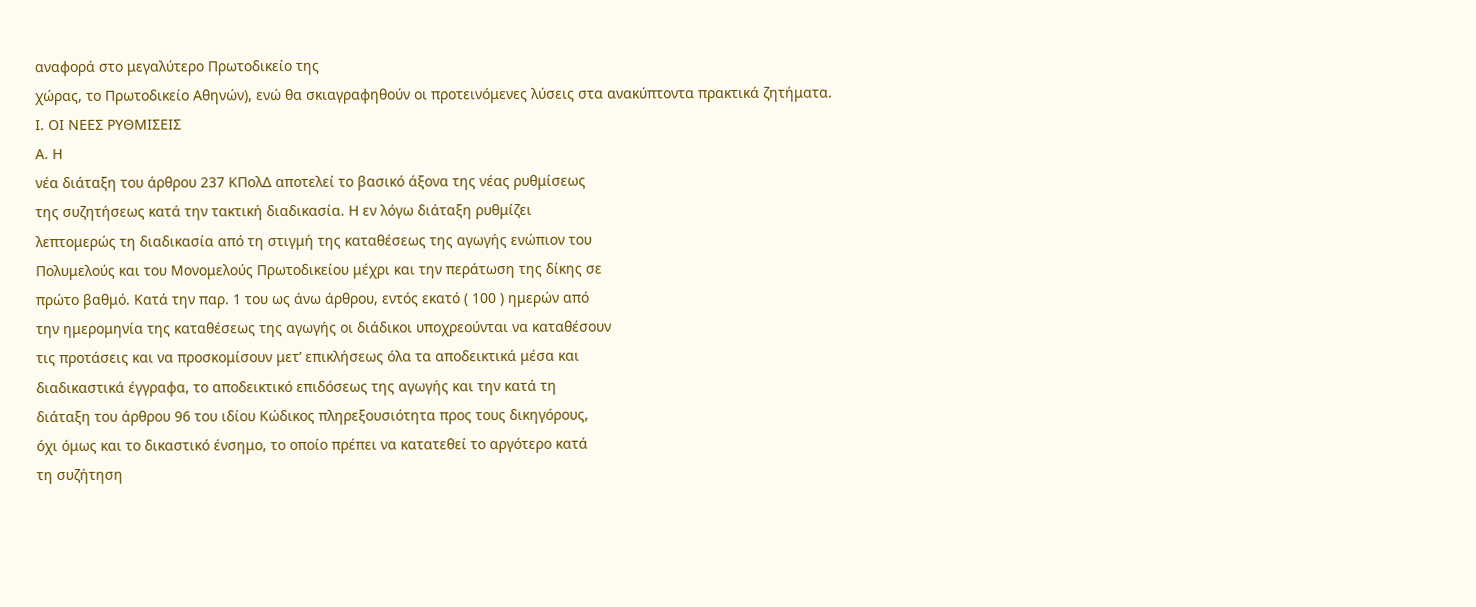αναφορά στο μεγαλύτερο Πρωτοδικείο της
χώρας, το Πρωτοδικείο Αθηνών), ενώ θα σκιαγραφηθούν οι προτεινόμενες λύσεις στα ανακύπτοντα πρακτικά ζητήματα.
Ι. ΟΙ ΝΕΕΣ ΡΥΘΜΙΣΕΙΣ
Α. Η
νέα διάταξη του άρθρου 237 ΚΠολΔ αποτελεί το βασικό άξονα της νέας ρυθμίσεως
της συζητήσεως κατά την τακτική διαδικασία. Η εν λόγω διάταξη ρυθμίζει
λεπτομερώς τη διαδικασία από τη στιγμή της καταθέσεως της αγωγής ενώπιον του
Πολυμελούς και του Μονομελούς Πρωτοδικείου μέχρι και την περάτωση της δίκης σε
πρώτο βαθμό. Κατά την παρ. 1 του ως άνω άρθρου, εντός εκατό ( 100 ) ημερών από
την ημερομηνία της καταθέσεως της αγωγής οι διάδικοι υποχρεούνται να καταθέσουν
τις προτάσεις και να προσκομίσουν μετ’ επικλήσεως όλα τα αποδεικτικά μέσα και
διαδικαστικά έγγραφα, το αποδεικτικό επιδόσεως της αγωγής και την κατά τη
διάταξη του άρθρου 96 του ιδίου Κώδικος πληρεξουσιότητα προς τους δικηγόρους,
όχι όμως και το δικαστικό ένσημο, το οποίο πρέπει να κατατεθεί το αργότερο κατά
τη συζήτηση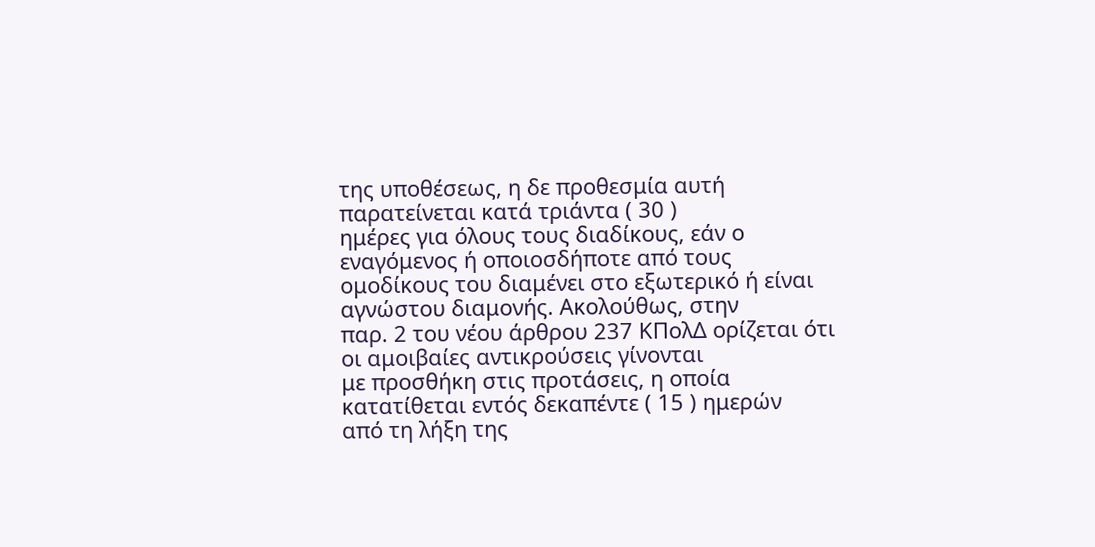της υποθέσεως, η δε προθεσμία αυτή παρατείνεται κατά τριάντα ( 30 )
ημέρες για όλους τους διαδίκους, εάν ο εναγόμενος ή οποιοσδήποτε από τους
ομοδίκους του διαμένει στο εξωτερικό ή είναι αγνώστου διαμονής. Ακολούθως, στην
παρ. 2 του νέου άρθρου 237 ΚΠολΔ ορίζεται ότι οι αμοιβαίες αντικρούσεις γίνονται
με προσθήκη στις προτάσεις, η οποία κατατίθεται εντός δεκαπέντε ( 15 ) ημερών
από τη λήξη της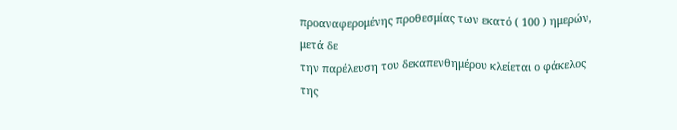προαναφερομένης προθεσμίας των εκατό ( 100 ) ημερών, μετά δε
την παρέλευση του δεκαπενθημέρου κλείεται ο φάκελος της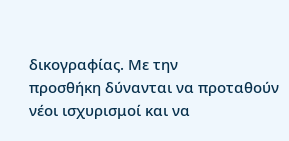δικογραφίας. Με την
προσθήκη δύνανται να προταθούν νέοι ισχυρισμοί και να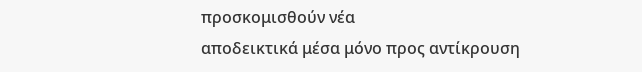προσκομισθούν νέα
αποδεικτικά μέσα μόνο προς αντίκρουση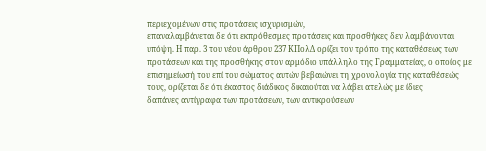περιεχομένων στις προτάσεις ισχυρισμών,
επαναλαμβάνεται δε ότι εκπρόθεσμες προτάσεις και προσθήκες δεν λαμβάνονται
υπόψη. Η παρ. 3 του νέου άρθρου 237 ΚΠολΔ ορίζει τον τρόπο της καταθέσεως των
προτάσεων και της προσθήκης στον αρμόδιο υπάλληλο της Γραμματείας, ο οποίος με
επισημείωσή του επί του σώματος αυτών βεβαιώνει τη χρονολογία της καταθέσεώς
τους, ορίζεται δε ότι έκαστος διάδικος δικαιούται να λάβει ατελώς με ίδιες
δαπάνες αντίγραφα των προτάσεων, των αντικρούσεων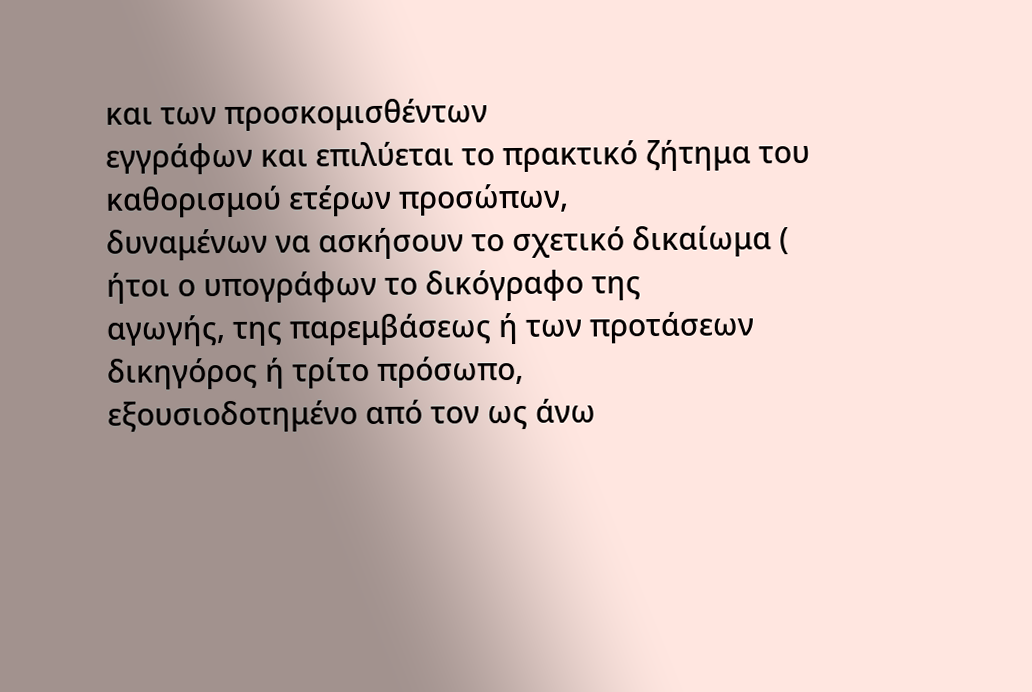και των προσκομισθέντων
εγγράφων και επιλύεται το πρακτικό ζήτημα του καθορισμού ετέρων προσώπων,
δυναμένων να ασκήσουν το σχετικό δικαίωμα ( ήτοι ο υπογράφων το δικόγραφο της
αγωγής, της παρεμβάσεως ή των προτάσεων δικηγόρος ή τρίτο πρόσωπο,
εξουσιοδοτημένο από τον ως άνω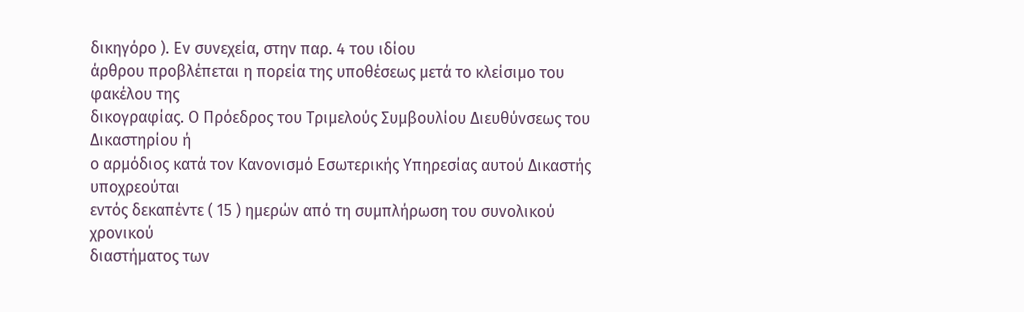δικηγόρο ). Εν συνεχεία, στην παρ. 4 του ιδίου
άρθρου προβλέπεται η πορεία της υποθέσεως μετά το κλείσιμο του φακέλου της
δικογραφίας. Ο Πρόεδρος του Τριμελούς Συμβουλίου Διευθύνσεως του Δικαστηρίου ή
ο αρμόδιος κατά τον Κανονισμό Εσωτερικής Υπηρεσίας αυτού Δικαστής υποχρεούται
εντός δεκαπέντε ( 15 ) ημερών από τη συμπλήρωση του συνολικού χρονικού
διαστήματος των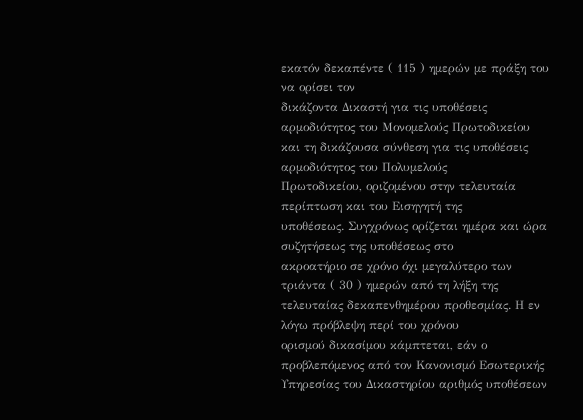εκατόν δεκαπέντε ( 115 ) ημερών με πράξη του να ορίσει τον
δικάζοντα Δικαστή για τις υποθέσεις αρμοδιότητος του Μονομελούς Πρωτοδικείου
και τη δικάζουσα σύνθεση για τις υποθέσεις αρμοδιότητος του Πολυμελούς
Πρωτοδικείου, οριζομένου στην τελευταία περίπτωση και του Εισηγητή της
υποθέσεως. Συγχρόνως ορίζεται ημέρα και ώρα συζητήσεως της υποθέσεως στο
ακροατήριο σε χρόνο όχι μεγαλύτερο των τριάντα ( 30 ) ημερών από τη λήξη της
τελευταίας δεκαπενθημέρου προθεσμίας. Η εν λόγω πρόβλεψη περί του χρόνου
ορισμού δικασίμου κάμπτεται, εάν ο προβλεπόμενος από τον Κανονισμό Εσωτερικής
Υπηρεσίας του Δικαστηρίου αριθμός υποθέσεων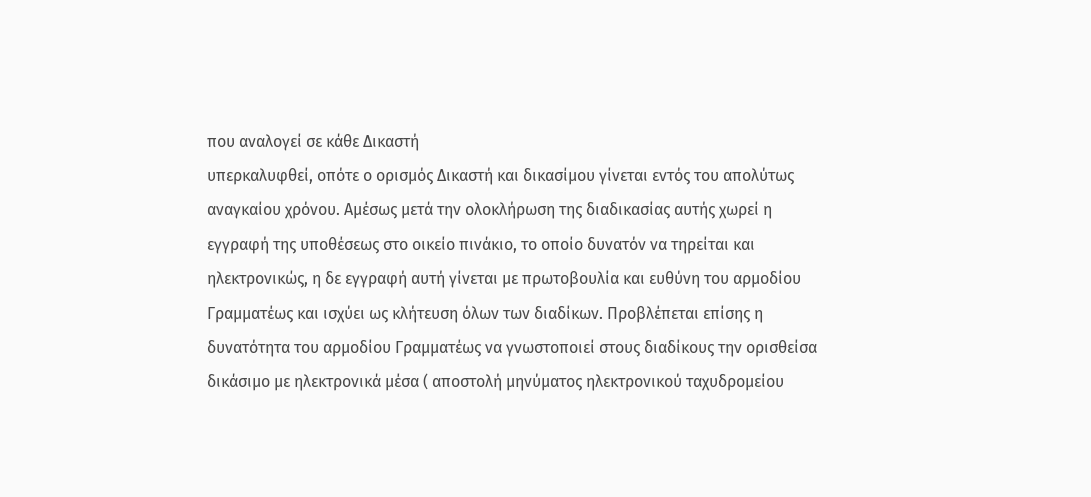που αναλογεί σε κάθε Δικαστή
υπερκαλυφθεί, οπότε ο ορισμός Δικαστή και δικασίμου γίνεται εντός του απολύτως
αναγκαίου χρόνου. Αμέσως μετά την ολοκλήρωση της διαδικασίας αυτής χωρεί η
εγγραφή της υποθέσεως στο οικείο πινάκιο, το οποίο δυνατόν να τηρείται και
ηλεκτρονικώς, η δε εγγραφή αυτή γίνεται με πρωτοβουλία και ευθύνη του αρμοδίου
Γραμματέως και ισχύει ως κλήτευση όλων των διαδίκων. Προβλέπεται επίσης η
δυνατότητα του αρμοδίου Γραμματέως να γνωστοποιεί στους διαδίκους την ορισθείσα
δικάσιμο με ηλεκτρονικά μέσα ( αποστολή μηνύματος ηλεκτρονικού ταχυδρομείου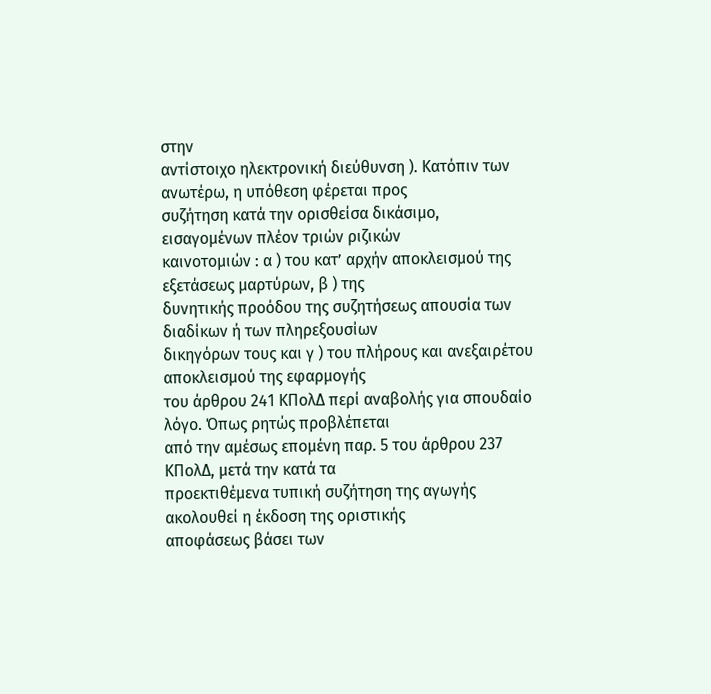στην
αντίστοιχο ηλεκτρονική διεύθυνση ). Κατόπιν των ανωτέρω, η υπόθεση φέρεται προς
συζήτηση κατά την ορισθείσα δικάσιμο, εισαγομένων πλέον τριών ριζικών
καινοτομιών : α ) του κατ’ αρχήν αποκλεισμού της εξετάσεως μαρτύρων, β ) της
δυνητικής προόδου της συζητήσεως απουσία των διαδίκων ή των πληρεξουσίων
δικηγόρων τους και γ ) του πλήρους και ανεξαιρέτου αποκλεισμού της εφαρμογής
του άρθρου 241 ΚΠολΔ περί αναβολής για σπουδαίο λόγο. Όπως ρητώς προβλέπεται
από την αμέσως επομένη παρ. 5 του άρθρου 237 ΚΠολΔ, μετά την κατά τα
προεκτιθέμενα τυπική συζήτηση της αγωγής ακολουθεί η έκδοση της οριστικής
αποφάσεως βάσει των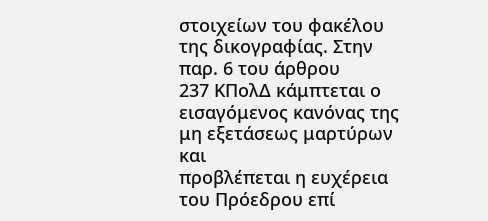στοιχείων του φακέλου της δικογραφίας. Στην παρ. 6 του άρθρου
237 ΚΠολΔ κάμπτεται ο εισαγόμενος κανόνας της μη εξετάσεως μαρτύρων και
προβλέπεται η ευχέρεια του Πρόεδρου επί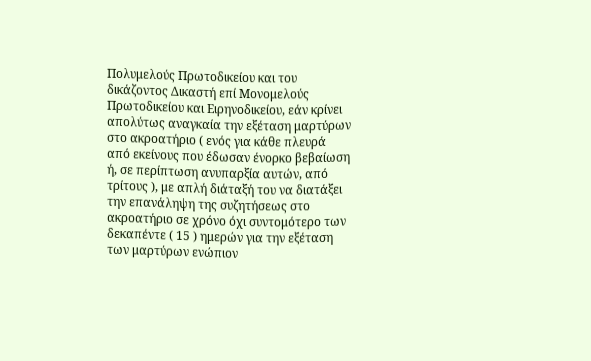Πολυμελούς Πρωτοδικείου και του
δικάζοντος Δικαστή επί Μονομελούς Πρωτοδικείου και Ειρηνοδικείου, εάν κρίνει
απολύτως αναγκαία την εξέταση μαρτύρων στο ακροατήριο ( ενός για κάθε πλευρά
από εκείνους που έδωσαν ένορκο βεβαίωση ή, σε περίπτωση ανυπαρξία αυτών, από
τρίτους ), με απλή διάταξή του να διατάξει την επανάληψη της συζητήσεως στο
ακροατήριο σε χρόνο όχι συντομότερο των δεκαπέντε ( 15 ) ημερών για την εξέταση
των μαρτύρων ενώπιον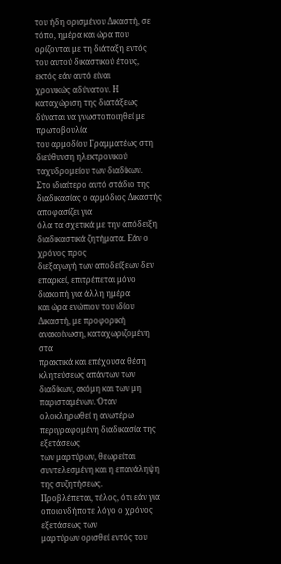του ήδη ορισμένου Δικαστή, σε τόπο, ημέρα και ώρα που
ορίζονται με τη διάταξη εντός του αυτού δικαστικού έτους, εκτός εάν αυτό είναι
χρονικώς αδύνατον. Η καταχώριση της διατάξεως δύναται να γνωστοποιηθεί με πρωτοβουλία
του αρμοδίου Γραμματέως στη διεύθυνση ηλεκτρονικού ταχυδρομείου των διαδίκων.
Στο ιδιαίτερο αυτό στάδιο της διαδικασίας ο αρμόδιος Δικαστής αποφασίζει για
όλα τα σχετικά με την απόδειξη διαδικαστικά ζητήματα. Εάν ο χρόνος προς
διεξαγωγή των αποδείξεων δεν επαρκεί, επιτρέπεται μόνο διακοπή για άλλη ημέρα
και ώρα ενώπιον του ιδίου Δικαστή, με προφορική ανακοίνωση, καταχωριζομένη στα
πρακτικά και επέχουσα θέση κλητεύσεως απάντων των διαδίκων, ακόμη και των μη
παρισταμένων. Όταν ολοκληρωθεί η ανωτέρω περιγραφομένη διαδικασία της εξετάσεως
των μαρτύρων, θεωρείται συντελεσμένη και η επανάληψη της συζητήσεως.
Προβλέπεται, τέλος, ότι εάν για οποιονδήποτε λόγο ο χρόνος εξετάσεως των
μαρτύρων ορισθεί εντός του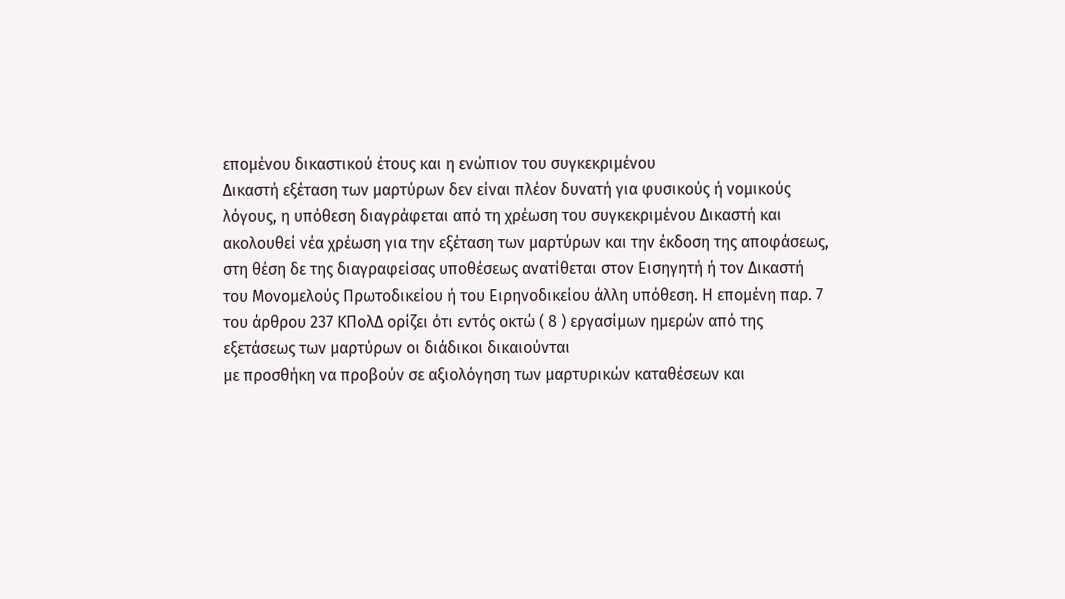επομένου δικαστικού έτους και η ενώπιον του συγκεκριμένου
Δικαστή εξέταση των μαρτύρων δεν είναι πλέον δυνατή για φυσικούς ή νομικούς
λόγους, η υπόθεση διαγράφεται από τη χρέωση του συγκεκριμένου Δικαστή και
ακολουθεί νέα χρέωση για την εξέταση των μαρτύρων και την έκδοση της αποφάσεως,
στη θέση δε της διαγραφείσας υποθέσεως ανατίθεται στον Εισηγητή ή τον Δικαστή
του Μονομελούς Πρωτοδικείου ή του Ειρηνοδικείου άλλη υπόθεση. Η επομένη παρ. 7
του άρθρου 237 ΚΠολΔ ορίζει ότι εντός οκτώ ( 8 ) εργασίμων ημερών από της
εξετάσεως των μαρτύρων οι διάδικοι δικαιούνται
με προσθήκη να προβούν σε αξιολόγηση των μαρτυρικών καταθέσεων και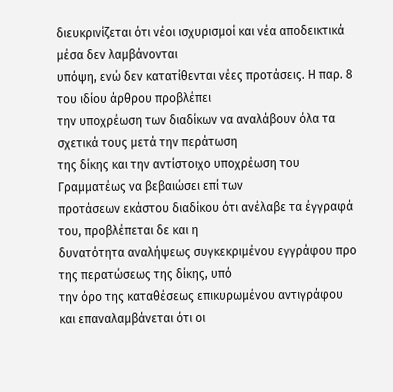διευκρινίζεται ότι νέοι ισχυρισμοί και νέα αποδεικτικά μέσα δεν λαμβάνονται
υπόψη, ενώ δεν κατατίθενται νέες προτάσεις. Η παρ. 8 του ιδίου άρθρου προβλέπει
την υποχρέωση των διαδίκων να αναλάβουν όλα τα σχετικά τους μετά την περάτωση
της δίκης και την αντίστοιχο υποχρέωση του Γραμματέως να βεβαιώσει επί των
προτάσεων εκάστου διαδίκου ότι ανέλαβε τα έγγραφά του, προβλέπεται δε και η
δυνατότητα αναλήψεως συγκεκριμένου εγγράφου προ της περατώσεως της δίκης, υπό
την όρο της καταθέσεως επικυρωμένου αντιγράφου και επαναλαμβάνεται ότι οι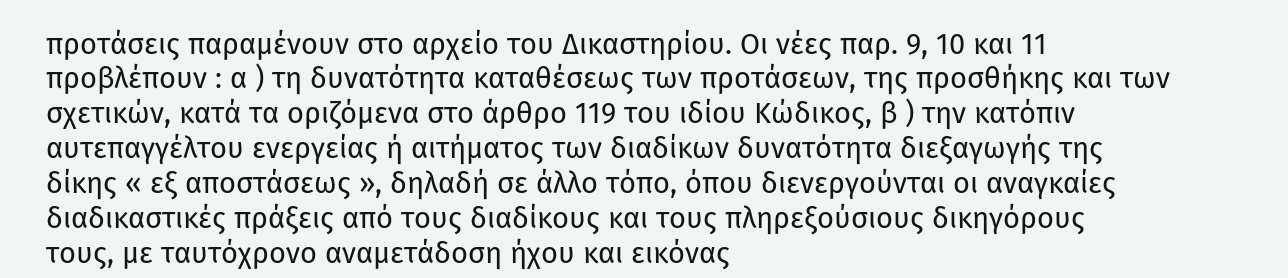προτάσεις παραμένουν στο αρχείο του Δικαστηρίου. Οι νέες παρ. 9, 10 και 11
προβλέπουν : α ) τη δυνατότητα καταθέσεως των προτάσεων, της προσθήκης και των
σχετικών, κατά τα οριζόμενα στο άρθρο 119 του ιδίου Κώδικος, β ) την κατόπιν
αυτεπαγγέλτου ενεργείας ή αιτήματος των διαδίκων δυνατότητα διεξαγωγής της
δίκης « εξ αποστάσεως », δηλαδή σε άλλο τόπο, όπου διενεργούνται οι αναγκαίες
διαδικαστικές πράξεις από τους διαδίκους και τους πληρεξούσιους δικηγόρους
τους, με ταυτόχρονο αναμετάδοση ήχου και εικόνας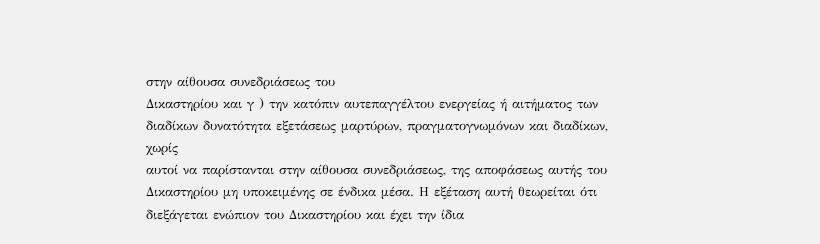στην αίθουσα συνεδριάσεως του
Δικαστηρίου και γ ) την κατόπιν αυτεπαγγέλτου ενεργείας ή αιτήματος των
διαδίκων δυνατότητα εξετάσεως μαρτύρων, πραγματογνωμόνων και διαδίκων, χωρίς
αυτοί να παρίστανται στην αίθουσα συνεδριάσεως, της αποφάσεως αυτής του
Δικαστηρίου μη υποκειμένης σε ένδικα μέσα. Η εξέταση αυτή θεωρείται ότι
διεξάγεται ενώπιον του Δικαστηρίου και έχει την ίδια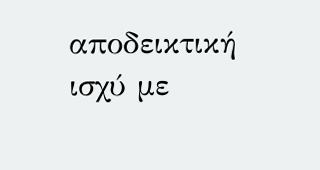αποδεικτική ισχύ με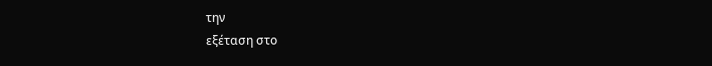την
εξέταση στο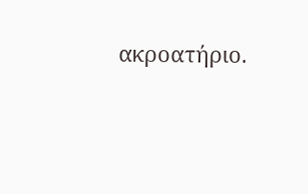ακροατήριο.